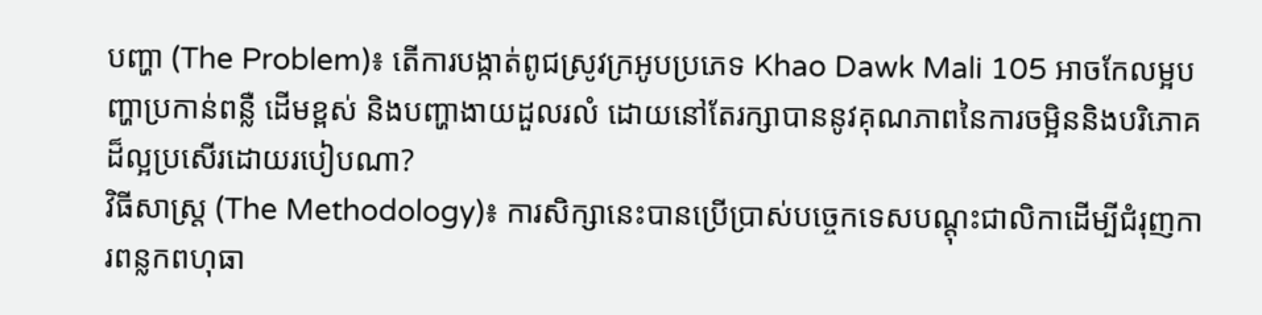បញ្ហា (The Problem)៖ តើការបង្កាត់ពូជស្រូវក្រអូបប្រភេទ Khao Dawk Mali 105 អាចកែលម្អបញ្ហាប្រកាន់ពន្លឺ ដើមខ្ពស់ និងបញ្ហាងាយដួលរលំ ដោយនៅតែរក្សាបាននូវគុណភាពនៃការចម្អិននិងបរិភោគដ៏ល្អប្រសើរដោយរបៀបណា?
វិធីសាស្ត្រ (The Methodology)៖ ការសិក្សានេះបានប្រើប្រាស់បច្ចេកទេសបណ្តុះជាលិកាដើម្បីជំរុញការពន្លកពហុធា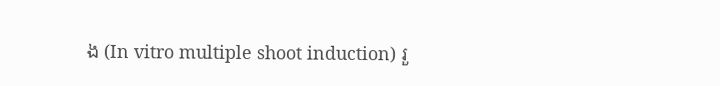ង (In vitro multiple shoot induction) រួ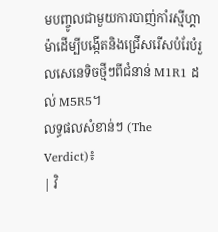មបញ្ចូលជាមួយការបាញ់កាំរស្មីហ្គាម៉ាដើម្បីបង្កើតនិងជ្រើសរើសបំរែបំរួលសេនេទិចថ្មីៗពីជំនាន់ M1R1 ដល់ M5R5។
លទ្ធផលសំខាន់ៗ (The Verdict)៖
| វិ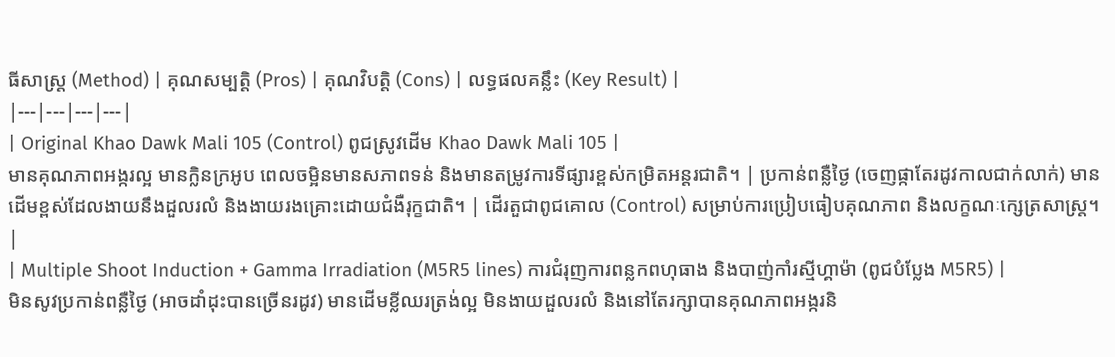ធីសាស្ត្រ (Method) | គុណសម្បត្តិ (Pros) | គុណវិបត្តិ (Cons) | លទ្ធផលគន្លឹះ (Key Result) |
|---|---|---|---|
| Original Khao Dawk Mali 105 (Control) ពូជស្រូវដើម Khao Dawk Mali 105 |
មានគុណភាពអង្ករល្អ មានក្លិនក្រអូប ពេលចម្អិនមានសភាពទន់ និងមានតម្រូវការទីផ្សារខ្ពស់កម្រិតអន្តរជាតិ។ | ប្រកាន់ពន្លឺថ្ងៃ (ចេញផ្កាតែរដូវកាលជាក់លាក់) មានដើមខ្ពស់ដែលងាយនឹងដួលរលំ និងងាយរងគ្រោះដោយជំងឺរុក្ខជាតិ។ | ដើរតួជាពូជគោល (Control) សម្រាប់ការប្រៀបធៀបគុណភាព និងលក្ខណៈក្សេត្រសាស្ត្រ។ |
| Multiple Shoot Induction + Gamma Irradiation (M5R5 lines) ការជំរុញការពន្លកពហុធាង និងបាញ់កាំរស្មីហ្គាម៉ា (ពូជបំប្លែង M5R5) |
មិនសូវប្រកាន់ពន្លឺថ្ងៃ (អាចដាំដុះបានច្រើនរដូវ) មានដើមខ្លីឈរត្រង់ល្អ មិនងាយដួលរលំ និងនៅតែរក្សាបានគុណភាពអង្ករនិ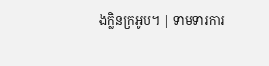ងក្លិនក្រអូប។ | ទាមទារការ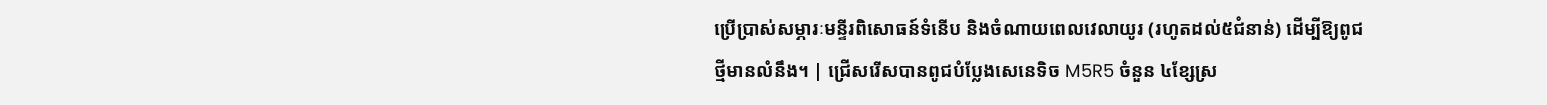ប្រើប្រាស់សម្ភារៈមន្ទីរពិសោធន៍ទំនើប និងចំណាយពេលវេលាយូរ (រហូតដល់៥ជំនាន់) ដើម្បីឱ្យពូជថ្មីមានលំនឹង។ | ជ្រើសរើសបានពូជបំប្លែងសេនេទិច M5R5 ចំនួន ៤ខ្សែស្រ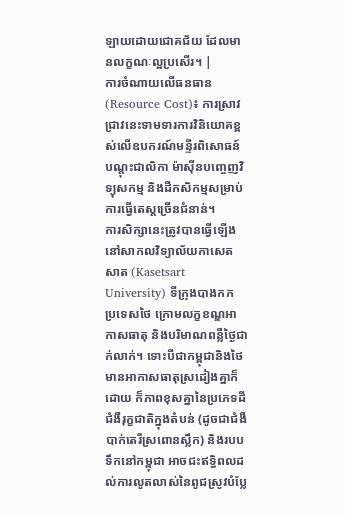ឡាយដោយជោគជ័យ ដែលមានលក្ខណៈល្អប្រសើរ។ |
ការចំណាយលើធនធាន (Resource Cost)៖ ការស្រាវជ្រាវនេះទាមទារការវិនិយោគខ្ពស់លើឧបករណ៍មន្ទីរពិសោធន៍បណ្ដុះជាលិកា ម៉ាស៊ីនបញ្ចេញវិទ្យុសកម្ម និងដីកសិកម្មសម្រាប់ការធ្វើតេស្តច្រើនជំនាន់។
ការសិក្សានេះត្រូវបានធ្វើឡើងនៅសាកលវិទ្យាល័យកាសេតសាត (Kasetsart University) ទីក្រុងបាងកក ប្រទេសថៃ ក្រោមលក្ខខណ្ឌអាកាសធាតុ និងបរិមាណពន្លឺថ្ងៃជាក់លាក់។ ទោះបីជាកម្ពុជានិងថៃមានអាកាសធាតុស្រដៀងគ្នាក៏ដោយ ក៏ភាពខុសគ្នានៃប្រភេទដី ជំងឺរុក្ខជាតិក្នុងតំបន់ (ដូចជាជំងឺបាក់តេរីស្រពោនស្លឹក) និងរបបទឹកនៅកម្ពុជា អាចជះឥទ្ធិពលដល់ការលូតលាស់នៃពូជស្រូវបំប្លែ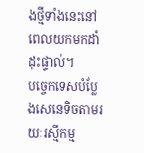ងថ្មីទាំងនេះនៅពេលយកមកដាំដុះផ្ទាល់។
បច្ចេកទេសបំប្លែងសេនេទិចតាមរយៈរស្មីកម្ម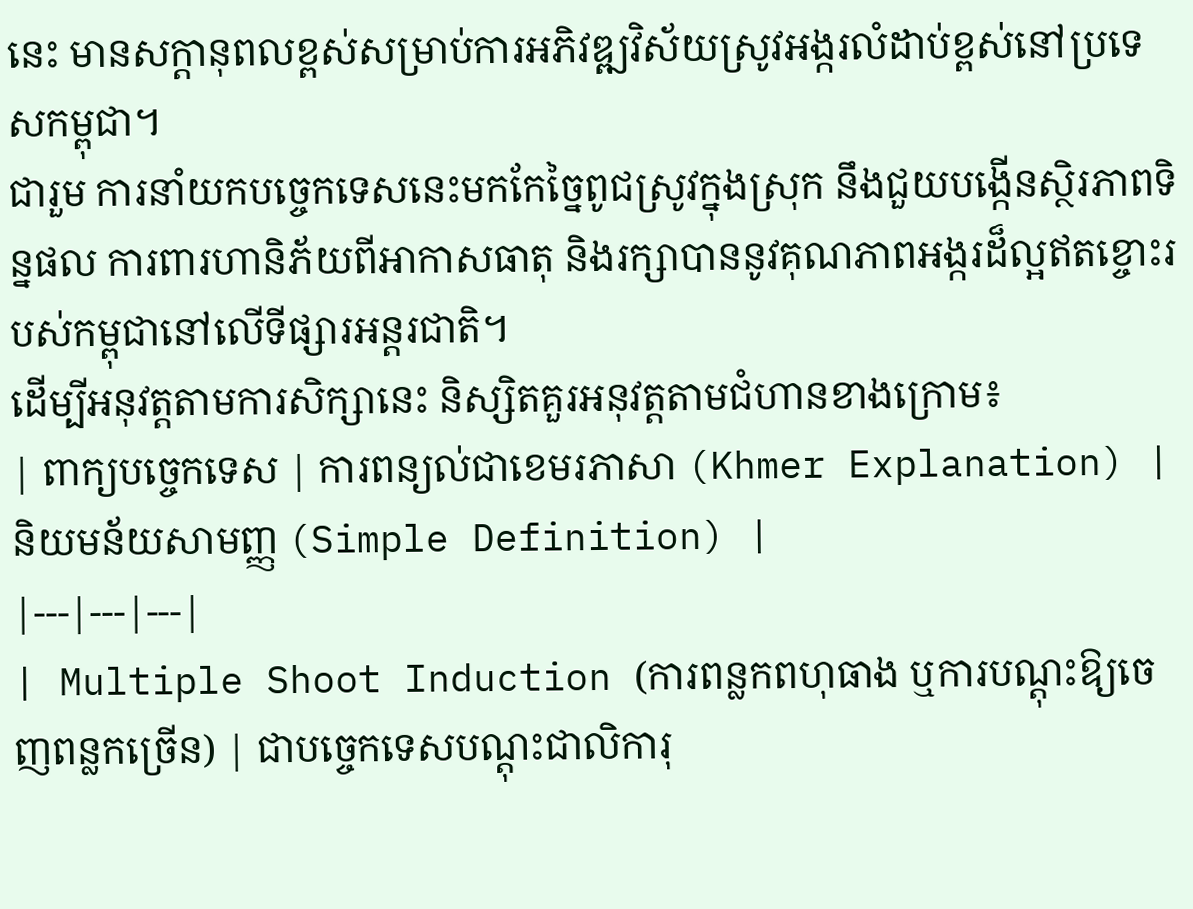នេះ មានសក្តានុពលខ្ពស់សម្រាប់ការអភិវឌ្ឍវិស័យស្រូវអង្ករលំដាប់ខ្ពស់នៅប្រទេសកម្ពុជា។
ជារួម ការនាំយកបច្ចេកទេសនេះមកកែច្នៃពូជស្រូវក្នុងស្រុក នឹងជួយបង្កើនស្ថិរភាពទិន្នផល ការពារហានិភ័យពីអាកាសធាតុ និងរក្សាបាននូវគុណភាពអង្ករដ៏ល្អឥតខ្ចោះរបស់កម្ពុជានៅលើទីផ្សារអន្តរជាតិ។
ដើម្បីអនុវត្តតាមការសិក្សានេះ និស្សិតគួរអនុវត្តតាមជំហានខាងក្រោម៖
| ពាក្យបច្ចេកទេស | ការពន្យល់ជាខេមរភាសា (Khmer Explanation) | និយមន័យសាមញ្ញ (Simple Definition) |
|---|---|---|
| Multiple Shoot Induction (ការពន្លកពហុធាង ឬការបណ្តុះឱ្យចេញពន្លកច្រើន) | ជាបច្ចេកទេសបណ្តុះជាលិការុ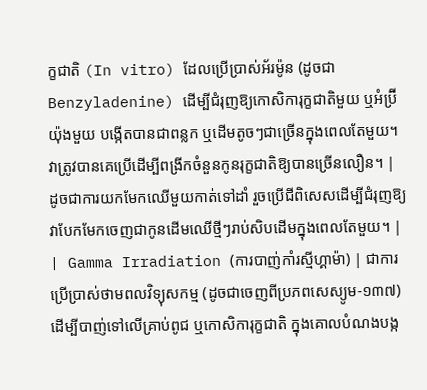ក្ខជាតិ (In vitro) ដែលប្រើប្រាស់អ័រម៉ូន (ដូចជា Benzyladenine) ដើម្បីជំរុញឱ្យកោសិការុក្ខជាតិមួយ ឬអំប្រ៊ីយ៉ុងមួយ បង្កើតបានជាពន្លក ឬដើមតូចៗជាច្រើនក្នុងពេលតែមួយ។ វាត្រូវបានគេប្រើដើម្បីពង្រីកចំនួនកូនរុក្ខជាតិឱ្យបានច្រើនលឿន។ | ដូចជាការយកមែកឈើមួយកាត់ទៅដាំ រួចប្រើជីពិសេសដើម្បីជំរុញឱ្យវាបែកមែកចេញជាកូនដើមឈើថ្មីៗរាប់សិបដើមក្នុងពេលតែមួយ។ |
| Gamma Irradiation (ការបាញ់កាំរស្មីហ្គាម៉ា) | ជាការប្រើប្រាស់ថាមពលវិទ្យុសកម្ម (ដូចជាចេញពីប្រភពសេស្យូម-១៣៧) ដើម្បីបាញ់ទៅលើគ្រាប់ពូជ ឬកោសិការុក្ខជាតិ ក្នុងគោលបំណងបង្ក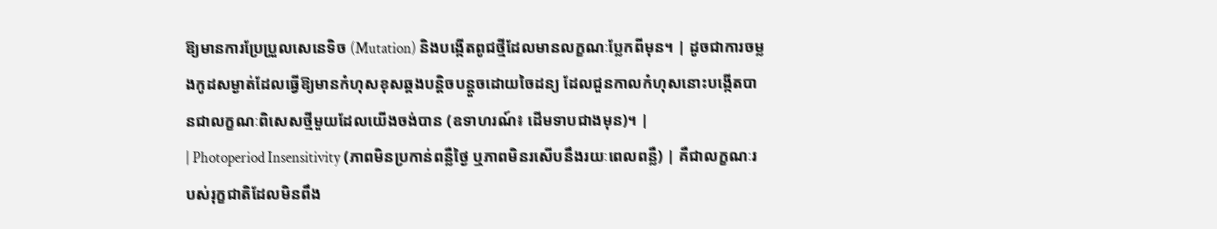ឱ្យមានការប្រែប្រួលសេនេទិច (Mutation) និងបង្កើតពូជថ្មីដែលមានលក្ខណៈប្លែកពីមុន។ | ដូចជាការចម្លងកូដសម្ងាត់ដែលធ្វើឱ្យមានកំហុសខុសឆ្គងបន្តិចបន្តួចដោយចៃដន្យ ដែលជួនកាលកំហុសនោះបង្កើតបានជាលក្ខណៈពិសេសថ្មីមួយដែលយើងចង់បាន (ឧទាហរណ៍៖ ដើមទាបជាងមុន)។ |
| Photoperiod Insensitivity (ភាពមិនប្រកាន់ពន្លឺថ្ងៃ ឬភាពមិនរសើបនឹងរយៈពេលពន្លឺ) | គឺជាលក្ខណៈរបស់រុក្ខជាតិដែលមិនពឹង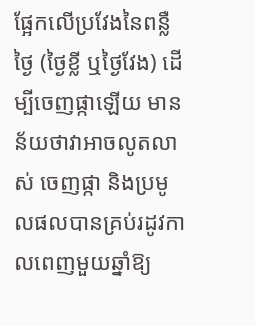ផ្អែកលើប្រវែងនៃពន្លឺថ្ងៃ (ថ្ងៃខ្លី ឬថ្ងៃវែង) ដើម្បីចេញផ្កាឡើយ មានន័យថាវាអាចលូតលាស់ ចេញផ្កា និងប្រមូលផលបានគ្រប់រដូវកាលពេញមួយឆ្នាំឱ្យ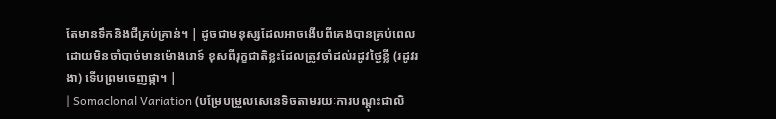តែមានទឹកនិងជីគ្រប់គ្រាន់។ | ដូចជាមនុស្សដែលអាចងើបពីគេងបានគ្រប់ពេលដោយមិនចាំបាច់មានម៉ោងរោទ៍ ខុសពីរុក្ខជាតិខ្លះដែលត្រូវចាំដល់រដូវថ្ងៃខ្លី (រដូវរងា) ទើបព្រមចេញផ្កា។ |
| Somaclonal Variation (បម្រែបម្រួលសេនេទិចតាមរយៈការបណ្តុះជាលិ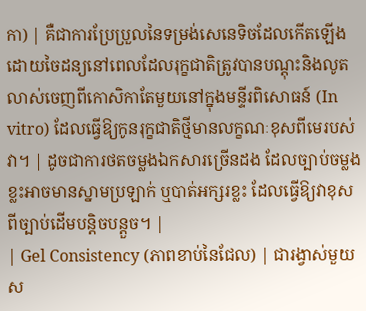កា) | គឺជាការប្រែប្រួលនៃទម្រង់សេនេទិចដែលកើតឡើងដោយចៃដន្យនៅពេលដែលរុក្ខជាតិត្រូវបានបណ្តុះនិងលូតលាស់ចេញពីកោសិកាតែមួយនៅក្នុងមន្ទីរពិសោធន៍ (In vitro) ដែលធ្វើឱ្យកូនរុក្ខជាតិថ្មីមានលក្ខណៈខុសពីមេរបស់វា។ | ដូចជាការថតចម្លងឯកសារច្រើនដង ដែលច្បាប់ចម្លងខ្លះអាចមានស្នាមប្រឡាក់ ឬបាត់អក្សរខ្លះ ដែលធ្វើឱ្យវាខុសពីច្បាប់ដើមបន្តិចបន្តួច។ |
| Gel Consistency (ភាពខាប់នៃជែល) | ជារង្វាស់មួយស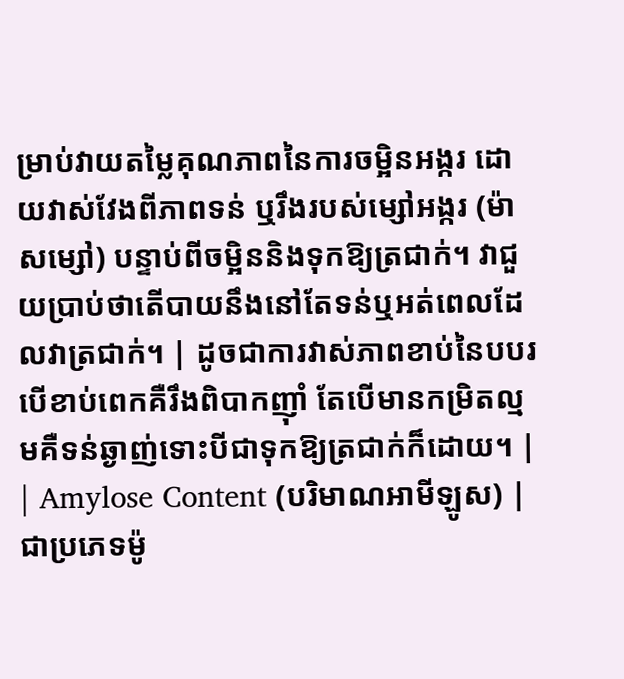ម្រាប់វាយតម្លៃគុណភាពនៃការចម្អិនអង្ករ ដោយវាស់វែងពីភាពទន់ ឬរឹងរបស់ម្សៅអង្ករ (ម៉ាសម្សៅ) បន្ទាប់ពីចម្អិននិងទុកឱ្យត្រជាក់។ វាជួយប្រាប់ថាតើបាយនឹងនៅតែទន់ឬអត់ពេលដែលវាត្រជាក់។ | ដូចជាការវាស់ភាពខាប់នៃបបរ បើខាប់ពេកគឺរឹងពិបាកញ៉ាំ តែបើមានកម្រិតល្មមគឺទន់ឆ្ងាញ់ទោះបីជាទុកឱ្យត្រជាក់ក៏ដោយ។ |
| Amylose Content (បរិមាណអាមីឡូស) | ជាប្រភេទម៉ូ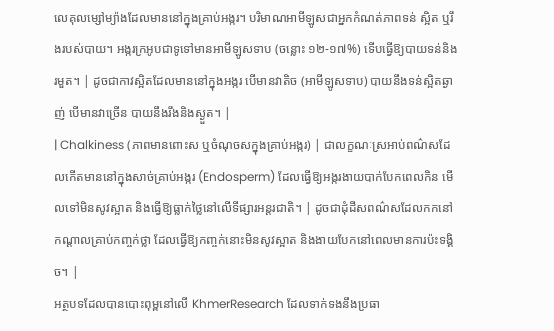លេគុលម្សៅម្យ៉ាងដែលមាននៅក្នុងគ្រាប់អង្ករ។ បរិមាណអាមីឡូសជាអ្នកកំណត់ភាពទន់ ស្អិត ឬរឹងរបស់បាយ។ អង្ករក្រអូបជាទូទៅមានអាមីឡូសទាប (ចន្លោះ ១២-១៧%) ទើបធ្វើឱ្យបាយទន់និងរមួត។ | ដូចជាកាវស្អិតដែលមាននៅក្នុងអង្ករ បើមានវាតិច (អាមីឡូសទាប) បាយនឹងទន់ស្អិតឆ្ងាញ់ បើមានវាច្រើន បាយនឹងរឹងនិងស្ងួត។ |
| Chalkiness (ភាពមានពោះស ឬចំណុចសក្នុងគ្រាប់អង្ករ) | ជាលក្ខណៈស្រអាប់ពណ៌សដែលកើតមាននៅក្នុងសាច់គ្រាប់អង្ករ (Endosperm) ដែលធ្វើឱ្យអង្ករងាយបាក់បែកពេលកិន មើលទៅមិនសូវស្អាត និងធ្វើឱ្យធ្លាក់ថ្លៃនៅលើទីផ្សារអន្តរជាតិ។ | ដូចជាដុំដីសពណ៌សដែលកកនៅកណ្តាលគ្រាប់កញ្ចក់ថ្លា ដែលធ្វើឱ្យកញ្ចក់នោះមិនសូវស្អាត និងងាយបែកនៅពេលមានការប៉ះទង្គិច។ |
អត្ថបទដែលបានបោះពុម្ពនៅលើ KhmerResearch ដែលទាក់ទងនឹងប្រធា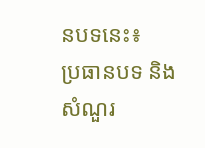នបទនេះ៖
ប្រធានបទ និងសំណួរ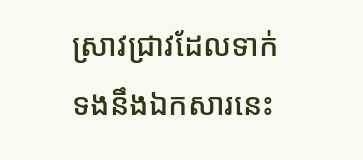ស្រាវជ្រាវដែលទាក់ទងនឹងឯកសារនេះ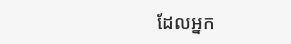ដែលអ្នក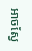អាចស្វែ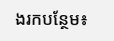ងរកបន្ថែម៖